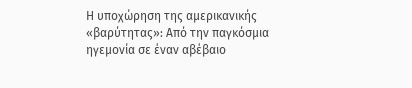Η υποχώρηση της αμερικανικής «βαρύτητας»: Από την παγκόσμια ηγεμονία σε έναν αβέβαιο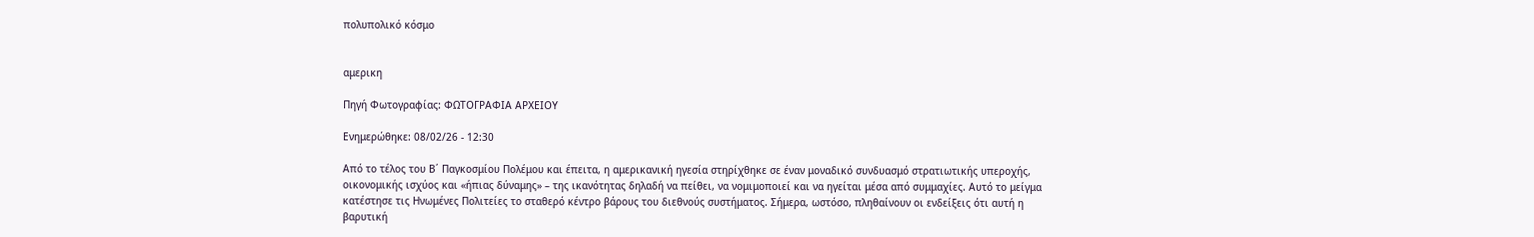πολυπολικό κόσμο


αμερικη

Πηγή Φωτογραφίας: ΦΩΤΟΓΡΑΦΙΑ ΑΡΧΕΙΟΥ

Ενημερώθηκε: 08/02/26 - 12:30

Από το τέλος του Β΄ Παγκοσμίου Πολέμου και έπειτα, η αμερικανική ηγεσία στηρίχθηκε σε έναν μοναδικό συνδυασμό στρατιωτικής υπεροχής, οικονομικής ισχύος και «ήπιας δύναμης» – της ικανότητας δηλαδή να πείθει, να νομιμοποιεί και να ηγείται μέσα από συμμαχίες. Αυτό το μείγμα κατέστησε τις Ηνωμένες Πολιτείες το σταθερό κέντρο βάρους του διεθνούς συστήματος. Σήμερα, ωστόσο, πληθαίνουν οι ενδείξεις ότι αυτή η βαρυτική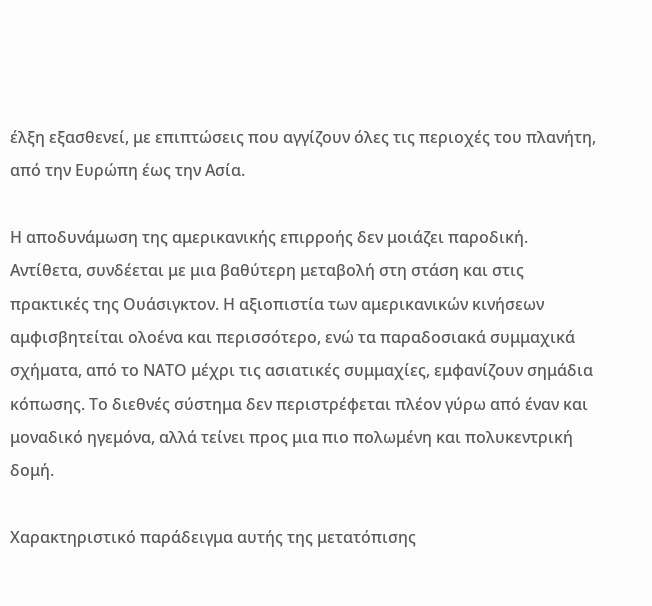έλξη εξασθενεί, με επιπτώσεις που αγγίζουν όλες τις περιοχές του πλανήτη, από την Ευρώπη έως την Ασία.

Η αποδυνάμωση της αμερικανικής επιρροής δεν μοιάζει παροδική. Αντίθετα, συνδέεται με μια βαθύτερη μεταβολή στη στάση και στις πρακτικές της Ουάσιγκτον. Η αξιοπιστία των αμερικανικών κινήσεων αμφισβητείται ολοένα και περισσότερο, ενώ τα παραδοσιακά συμμαχικά σχήματα, από το ΝΑΤΟ μέχρι τις ασιατικές συμμαχίες, εμφανίζουν σημάδια κόπωσης. Το διεθνές σύστημα δεν περιστρέφεται πλέον γύρω από έναν και μοναδικό ηγεμόνα, αλλά τείνει προς μια πιο πολωμένη και πολυκεντρική δομή.

Χαρακτηριστικό παράδειγμα αυτής της μετατόπισης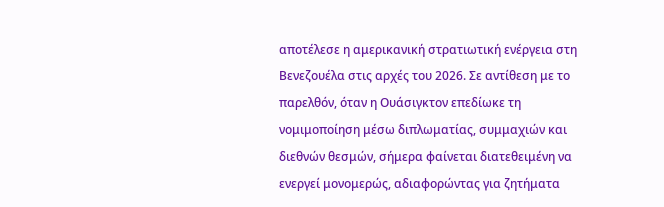αποτέλεσε η αμερικανική στρατιωτική ενέργεια στη Βενεζουέλα στις αρχές του 2026. Σε αντίθεση με το παρελθόν, όταν η Ουάσιγκτον επεδίωκε τη νομιμοποίηση μέσω διπλωματίας, συμμαχιών και διεθνών θεσμών, σήμερα φαίνεται διατεθειμένη να ενεργεί μονομερώς, αδιαφορώντας για ζητήματα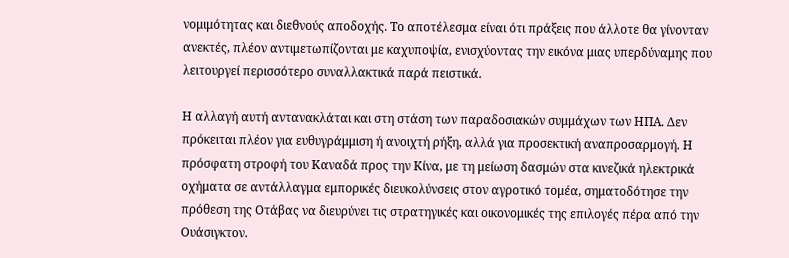νομιμότητας και διεθνούς αποδοχής. Το αποτέλεσμα είναι ότι πράξεις που άλλοτε θα γίνονταν ανεκτές, πλέον αντιμετωπίζονται με καχυποψία, ενισχύοντας την εικόνα μιας υπερδύναμης που λειτουργεί περισσότερο συναλλακτικά παρά πειστικά.

Η αλλαγή αυτή αντανακλάται και στη στάση των παραδοσιακών συμμάχων των ΗΠΑ. Δεν πρόκειται πλέον για ευθυγράμμιση ή ανοιχτή ρήξη, αλλά για προσεκτική αναπροσαρμογή. Η πρόσφατη στροφή του Καναδά προς την Κίνα, με τη μείωση δασμών στα κινεζικά ηλεκτρικά οχήματα σε αντάλλαγμα εμπορικές διευκολύνσεις στον αγροτικό τομέα, σηματοδότησε την πρόθεση της Οτάβας να διευρύνει τις στρατηγικές και οικονομικές της επιλογές πέρα από την Ουάσιγκτον.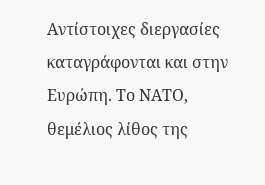Αντίστοιχες διεργασίες καταγράφονται και στην Ευρώπη. Το ΝΑΤΟ, θεμέλιος λίθος της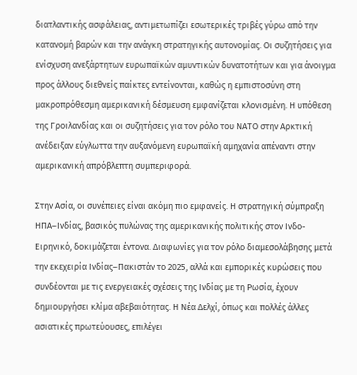διατλαντικής ασφάλειας, αντιμετωπίζει εσωτερικές τριβές γύρω από την κατανομή βαρών και την ανάγκη στρατηγικής αυτονομίας. Οι συζητήσεις για ενίσχυση ανεξάρτητων ευρωπαϊκών αμυντικών δυνατοτήτων και για άνοιγμα προς άλλους διεθνείς παίκτες εντείνονται, καθώς η εμπιστοσύνη στη μακροπρόθεσμη αμερικανική δέσμευση εμφανίζεται κλονισμένη. Η υπόθεση της Γροιλανδίας και οι συζητήσεις για τον ρόλο του ΝΑΤΟ στην Αρκτική ανέδειξαν εύγλωττα την αυξανόμενη ευρωπαϊκή αμηχανία απέναντι στην αμερικανική απρόβλεπτη συμπεριφορά.

Στην Ασία, οι συνέπειες είναι ακόμη πιο εμφανείς. Η στρατηγική σύμπραξη ΗΠΑ–Ινδίας, βασικός πυλώνας της αμερικανικής πολιτικής στον Ινδο-Ειρηνικό, δοκιμάζεται έντονα. Διαφωνίες για τον ρόλο διαμεσολάβησης μετά την εκεχειρία Ινδίας–Πακιστάν το 2025, αλλά και εμπορικές κυρώσεις που συνδέονται με τις ενεργειακές σχέσεις της Ινδίας με τη Ρωσία, έχουν δημιουργήσει κλίμα αβεβαιότητας. Η Νέα Δελχί, όπως και πολλές άλλες ασιατικές πρωτεύουσες, επιλέγει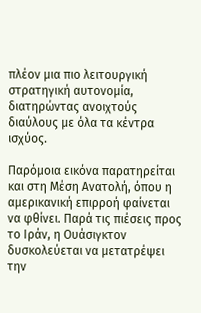πλέον μια πιο λειτουργική στρατηγική αυτονομία, διατηρώντας ανοιχτούς διαύλους με όλα τα κέντρα ισχύος.

Παρόμοια εικόνα παρατηρείται και στη Μέση Ανατολή, όπου η αμερικανική επιρροή φαίνεται να φθίνει. Παρά τις πιέσεις προς το Ιράν, η Ουάσιγκτον δυσκολεύεται να μετατρέψει την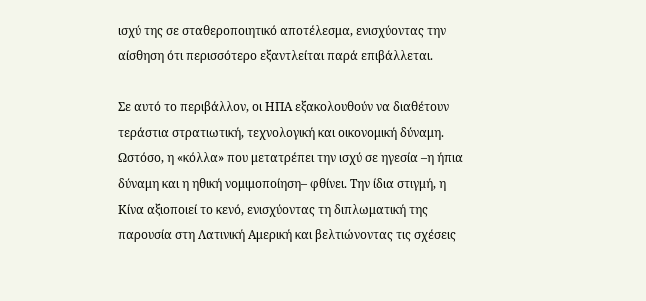ισχύ της σε σταθεροποιητικό αποτέλεσμα, ενισχύοντας την αίσθηση ότι περισσότερο εξαντλείται παρά επιβάλλεται.

Σε αυτό το περιβάλλον, οι ΗΠΑ εξακολουθούν να διαθέτουν τεράστια στρατιωτική, τεχνολογική και οικονομική δύναμη. Ωστόσο, η «κόλλα» που μετατρέπει την ισχύ σε ηγεσία –η ήπια δύναμη και η ηθική νομιμοποίηση– φθίνει. Την ίδια στιγμή, η Κίνα αξιοποιεί το κενό, ενισχύοντας τη διπλωματική της παρουσία στη Λατινική Αμερική και βελτιώνοντας τις σχέσεις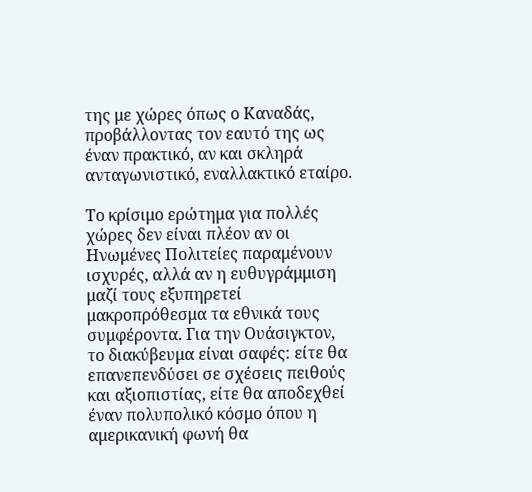της με χώρες όπως ο Καναδάς, προβάλλοντας τον εαυτό της ως έναν πρακτικό, αν και σκληρά ανταγωνιστικό, εναλλακτικό εταίρο.

Το κρίσιμο ερώτημα για πολλές χώρες δεν είναι πλέον αν οι Ηνωμένες Πολιτείες παραμένουν ισχυρές, αλλά αν η ευθυγράμμιση μαζί τους εξυπηρετεί μακροπρόθεσμα τα εθνικά τους συμφέροντα. Για την Ουάσιγκτον, το διακύβευμα είναι σαφές: είτε θα επανεπενδύσει σε σχέσεις πειθούς και αξιοπιστίας, είτε θα αποδεχθεί έναν πολυπολικό κόσμο όπου η αμερικανική φωνή θα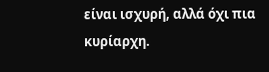είναι ισχυρή, αλλά όχι πια κυρίαρχη.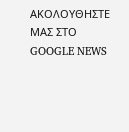ΑΚΟΛΟΥΘΗΣΤΕ ΜΑΣ ΣΤΟ GOOGLE NEWS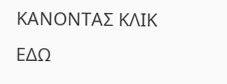ΚΑΝΟΝΤΑΣ ΚΛΙΚ ΕΔΩ